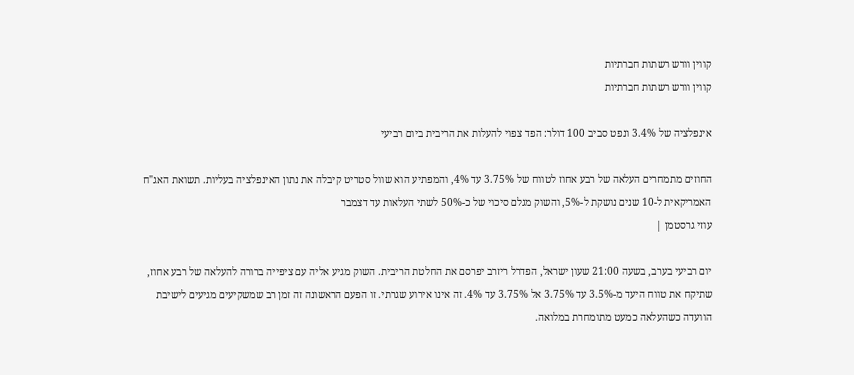קווין וורש רשתות חברתיות
קווין וורש רשתות חברתיות

אינפלציה של 3.4% ונפט סביב 100 דולר: הפד צפוי להעלות את הריבית ביום רביעי

החוזים מתמחרים העלאה של רבע אחוז לטווח של 3.75% עד 4%, והמפתיע הוא שוול סטריט קיבלה את נתון האינפלציה בעליות. תשואת האג"ח האמריקאית ל-10 שנים נושקת ל-5%, והשוק מגלם סיכוי של כ-50% לשתי העלאות עד דצמבר
עוזי גרסטמן |

יום רביעי בערב, בשעה 21:00 שעון ישראל, הפדרל ריזרב יפרסם את החלטת הריבית. השוק מגיע אליה עם ציפייה ברורה להעלאה של רבע אחוז, שתיקח את טווח היעד מ-3.5% עד 3.75% אל 3.75% עד 4%. זה אינו אירוע שגרתי. זו הפעם הראשונה זה זמן רב שמשקיעים מגיעים לישיבת הוועדה כשהעלאה כמעט מתומחרת במלואה.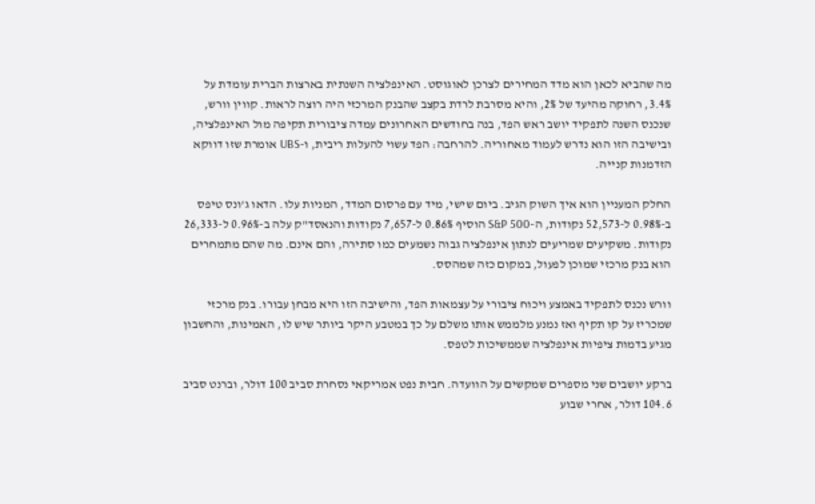מה שהביא לכאן הוא מדד המחירים לצרכן לאוגוסט. האינפלציה השנתית בארצות הברית עומדת על 3.4%, רחוקה מהיעד של 2%, והיא מסרבת לרדת בקצב שהבנק המרכזי היה רוצה לראות. קווין וורש, שנכנס השנה לתפקיד יושב ראש הפד, בנה בחודשים האחרונים עמדה ציבורית תקיפה מול האינפלציה, ובישיבה הזו הוא נדרש לעמוד מאחוריה. להרחבה: הפד עשוי להעלות ריבית, ו-UBS אומרת שזו דווקא הזדמנות קנייה.

החלק המעניין הוא איך השוק הגיב. ביום שישי, מיד עם פרסום המדד, המניות עלו. הדאו ג'ונס טיפס ב-0.98% ל-52,573 נקודות, ה-S&P 500 הוסיף 0.86% ל-7,657 נקודות והנאסד"ק עלה ב-0.96% ל-26,333 נקודות. משקיעים שמריעים לנתון אינפלציה גבוה נשמעים כמו סתירה, והם אינם. מה שהם מתמחרים הוא בנק מרכזי שמוכן לפעול, במקום כזה שמהסס.

וורש נכנס לתפקיד באמצע ויכוח ציבורי על עצמאות הפד, והישיבה הזו היא מבחן עבורו. בנק מרכזי שמכריז על קו תקיף ואז נמנע מלממש אותו משלם על כך במטבע היקר ביותר שיש לו, האמינות, והחשבון מגיע בדמות ציפיות אינפלציה שממשיכות לטפס.

ברקע יושבים שני מספרים שמקשים על הוועדה. חבית נפט אמריקאי נסחרת סביב 100 דולר, וברנט סביב 104.6 דולר, אחרי שבוע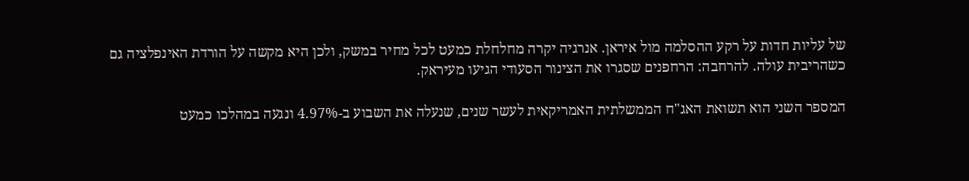של עליות חדות על רקע ההסלמה מול איראן. אנרגיה יקרה מחלחלת כמעט לכל מחיר במשק, ולכן היא מקשה על הורדת האינפלציה גם כשהריבית עולה. להרחבה: הרחפנים שסגרו את הצינור הסעודי הגיעו מעיראק.

המספר השני הוא תשואת האג"ח הממשלתית האמריקאית לעשר שנים, שנעלה את השבוע ב-4.97% ונגעה במהלכו כמעט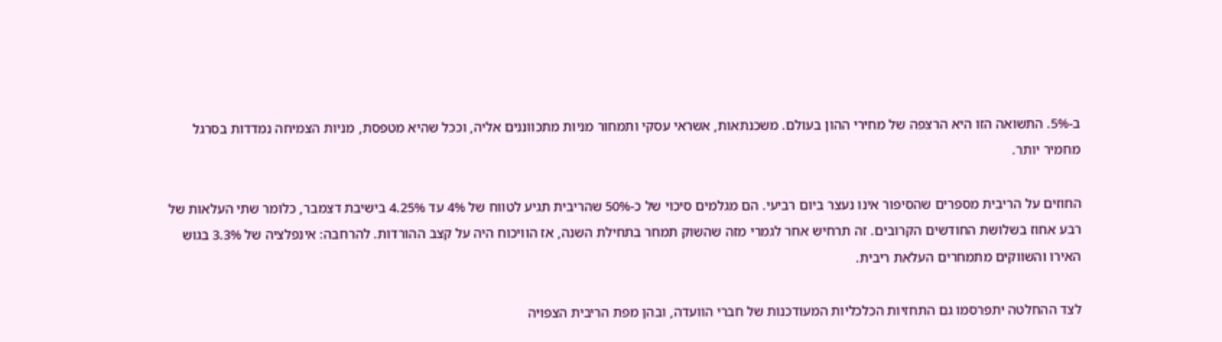ב-5%. התשואה הזו היא הרצפה של מחירי ההון בעולם. משכנתאות, אשראי עסקי ותמחור מניות מתכווננים אליה, וככל שהיא מטפסת, מניות הצמיחה נמדדות בסרגל מחמיר יותר.

החוזים על הריבית מספרים שהסיפור אינו נעצר ביום רביעי. הם מגלמים סיכוי של כ-50% שהריבית תגיע לטווח של 4% עד 4.25% בישיבת דצמבר, כלומר שתי העלאות של רבע אחוז בשלושת החודשים הקרובים. זה תרחיש אחר לגמרי מזה שהשוק תמחר בתחילת השנה, אז הוויכוח היה על קצב ההורדות. להרחבה: אינפלציה של 3.3% בגוש האירו והשווקים מתמחרים העלאת ריבית.

לצד ההחלטה יתפרסמו גם התחזיות הכלכליות המעודכנות של חברי הוועדה, ובהן מפת הריבית הצפויה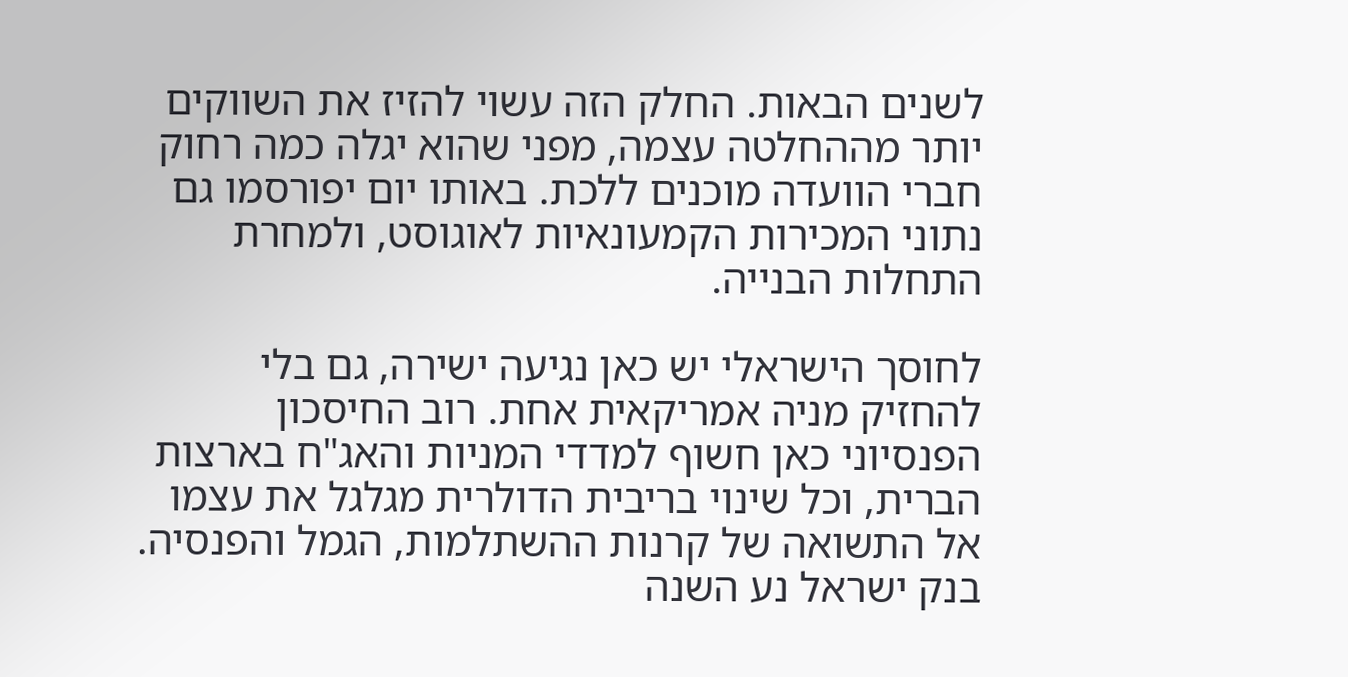לשנים הבאות. החלק הזה עשוי להזיז את השווקים יותר מההחלטה עצמה, מפני שהוא יגלה כמה רחוק חברי הוועדה מוכנים ללכת. באותו יום יפורסמו גם נתוני המכירות הקמעונאיות לאוגוסט, ולמחרת התחלות הבנייה.

לחוסך הישראלי יש כאן נגיעה ישירה, גם בלי להחזיק מניה אמריקאית אחת. רוב החיסכון הפנסיוני כאן חשוף למדדי המניות והאג"ח בארצות הברית, וכל שינוי בריבית הדולרית מגלגל את עצמו אל התשואה של קרנות ההשתלמות, הגמל והפנסיה. בנק ישראל נע השנה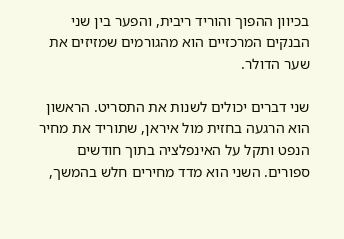בכיוון ההפוך והוריד ריבית, והפער בין שני הבנקים המרכזיים הוא מהגורמים שמזיזים את שער הדולר.

שני דברים יכולים לשנות את התסריט. הראשון הוא הרגעה בחזית מול איראן, שתוריד את מחיר הנפט ותקל על האינפלציה בתוך חודשים ספורים. השני הוא מדד מחירים חלש בהמשך,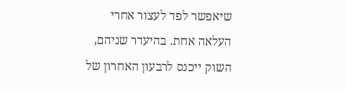שיאפשר לפד לעצור אחרי העלאה אחת. בהיעדר שניהם, השוק ייכנס לרבעון האחרון של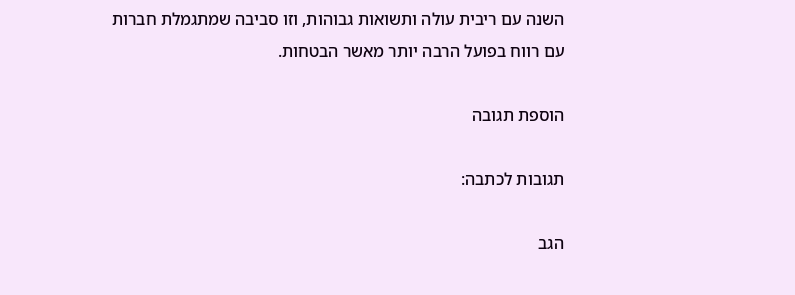השנה עם ריבית עולה ותשואות גבוהות, וזו סביבה שמתגמלת חברות עם רווח בפועל הרבה יותר מאשר הבטחות.

הוספת תגובה

תגובות לכתבה:

הגב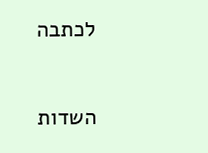לכתבה

השדות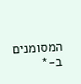המסומנים ב-*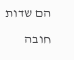הם שדות חובה